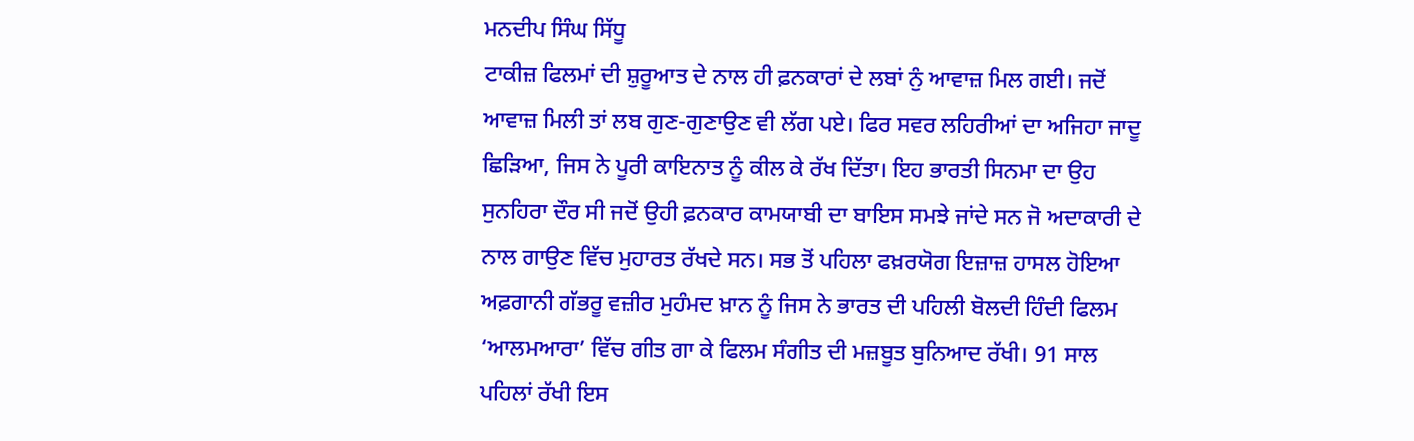ਮਨਦੀਪ ਸਿੰਘ ਸਿੱਧੂ
ਟਾਕੀਜ਼ ਫਿਲਮਾਂ ਦੀ ਸ਼ੁਰੂਆਤ ਦੇ ਨਾਲ ਹੀ ਫ਼ਨਕਾਰਾਂ ਦੇ ਲਬਾਂ ਨੁੰ ਆਵਾਜ਼ ਮਿਲ ਗਈ। ਜਦੋਂ ਆਵਾਜ਼ ਮਿਲੀ ਤਾਂ ਲਬ ਗੁਣ-ਗੁਣਾਉਣ ਵੀ ਲੱਗ ਪਏ। ਫਿਰ ਸਵਰ ਲਹਿਰੀਆਂ ਦਾ ਅਜਿਹਾ ਜਾਦੂ ਛਿੜਿਆ, ਜਿਸ ਨੇ ਪੂਰੀ ਕਾਇਨਾਤ ਨੂੰ ਕੀਲ ਕੇ ਰੱਖ ਦਿੱਤਾ। ਇਹ ਭਾਰਤੀ ਸਿਨਮਾ ਦਾ ਉਹ ਸੁਨਹਿਰਾ ਦੌਰ ਸੀ ਜਦੋਂ ਉਹੀ ਫ਼ਨਕਾਰ ਕਾਮਯਾਬੀ ਦਾ ਬਾਇਸ ਸਮਝੇ ਜਾਂਦੇ ਸਨ ਜੋ ਅਦਾਕਾਰੀ ਦੇ ਨਾਲ ਗਾਉਣ ਵਿੱਚ ਮੁਹਾਰਤ ਰੱਖਦੇ ਸਨ। ਸਭ ਤੋਂ ਪਹਿਲਾ ਫਖ਼ਰਯੋਗ ਇਜ਼ਾਜ਼ ਹਾਸਲ ਹੋਇਆ ਅਫ਼ਗਾਨੀ ਗੱਭਰੂ ਵਜ਼ੀਰ ਮੁਹੰਮਦ ਖ਼ਾਨ ਨੂੰ ਜਿਸ ਨੇ ਭਾਰਤ ਦੀ ਪਹਿਲੀ ਬੋਲਦੀ ਹਿੰਦੀ ਫਿਲਮ ‘ਆਲਮਆਰਾ’ ਵਿੱਚ ਗੀਤ ਗਾ ਕੇ ਫਿਲਮ ਸੰਗੀਤ ਦੀ ਮਜ਼ਬੂਤ ਬੁਨਿਆਦ ਰੱਖੀ। 91 ਸਾਲ ਪਹਿਲਾਂ ਰੱਖੀ ਇਸ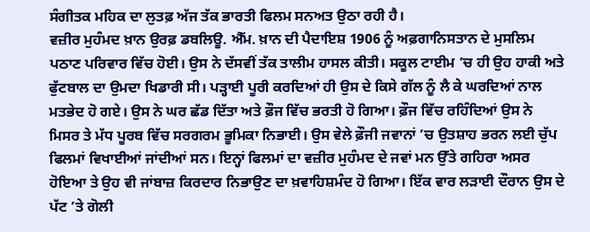ਸੰਗੀਤਕ ਮਹਿਕ ਦਾ ਲੁਤਫ਼ ਅੱਜ ਤੱਕ ਭਾਰਤੀ ਫਿਲਮ ਸਨਅਤ ਉਠਾ ਰਹੀ ਹੈ।
ਵਜ਼ੀਰ ਮੁਹੰਮਦ ਖ਼ਾਨ ਉਰਫ਼ ਡਬਲਿਊ. ਐੱਮ. ਖ਼ਾਨ ਦੀ ਪੈਦਾਇਸ਼ 1906 ਨੂੰ ਅਫ਼ਗਾਨਿਸਤਾਨ ਦੇ ਮੁਸਲਿਮ ਪਠਾਣ ਪਰਿਵਾਰ ਵਿੱਚ ਹੋਈ। ਉਸ ਨੇ ਦੱਸਵੀਂ ਤੱਕ ਤਾਲੀਮ ਹਾਸਲ ਕੀਤੀ। ਸਕੂਲ ਟਾਈਮ ’ਚ ਹੀ ਉਹ ਹਾਕੀ ਅਤੇ ਫੁੱਟਬਾਲ ਦਾ ਉਮਦਾ ਖਿਡਾਰੀ ਸੀ। ਪੜ੍ਹਾਈ ਪੂਰੀ ਕਰਦਿਆਂ ਹੀ ਉਸ ਦੇ ਕਿਸੇ ਗੱਲ ਨੂੰ ਲੈ ਕੇ ਘਰਦਿਆਂ ਨਾਲ ਮਤਭੇਦ ਹੋ ਗਏ। ਉਸ ਨੇ ਘਰ ਛੱਡ ਦਿੱਤਾ ਅਤੇ ਫ਼ੌਜ ਵਿੱਚ ਭਰਤੀ ਹੋ ਗਿਆ। ਫ਼ੌਜ ਵਿੱਚ ਰਹਿੰਦਿਆਂ ਉਸ ਨੇ ਮਿਸਰ ਤੇ ਮੱਧ ਪੂਰਬ ਵਿੱਚ ਸਰਗਰਮ ਭੂਮਿਕਾ ਨਿਭਾਈ। ਉਸ ਵੇਲੇ ਫ਼ੌਜੀ ਜਵਾਨਾਂ ’ਚ ਉਤਸ਼ਾਹ ਭਰਨ ਲਈ ਚੁੱਪ ਫਿਲਮਾਂ ਵਿਖਾਈਆਂ ਜਾਂਦੀਆਂ ਸਨ। ਇਨ੍ਹਾਂ ਫਿਲਮਾਂ ਦਾ ਵਜ਼ੀਰ ਮੁਹੰਮਦ ਦੇ ਜਵਾਂ ਮਨ ਉੱਤੇ ਗਹਿਰਾ ਅਸਰ ਹੋਇਆ ਤੇ ਉਹ ਵੀ ਜਾਂਬਾਜ਼ ਕਿਰਦਾਰ ਨਿਭਾਉਣ ਦਾ ਖ਼ਵਾਹਿਸ਼ਮੰਦ ਹੋ ਗਿਆ। ਇੱਕ ਵਾਰ ਲੜਾਈ ਦੌਰਾਨ ਉਸ ਦੇ ਪੱਟ ’ਤੇ ਗੋਲੀ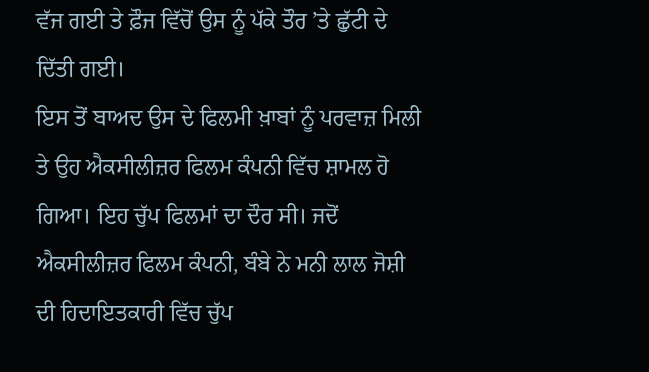ਵੱਜ ਗਈ ਤੇ ਫ਼ੌਜ ਵਿੱਚੋਂ ਉਸ ਨੂੰ ਪੱਕੇ ਤੌਰ ’ਤੇ ਛੁੱਟੀ ਦੇ ਦਿੱਤੀ ਗਈ।
ਇਸ ਤੋਂ ਬਾਅਦ ਉਸ ਦੇ ਫਿਲਮੀ ਖ਼ਾਬਾਂ ਨੂੰ ਪਰਵਾਜ਼ ਮਿਲੀ ਤੇ ਉਹ ਐਕਸੀਲੀਜ਼ਰ ਫਿਲਮ ਕੰਪਨੀ ਵਿੱਚ ਸ਼ਾਮਲ ਹੋ ਗਿਆ। ਇਹ ਚੁੱਪ ਫਿਲਮਾਂ ਦਾ ਦੌਰ ਸੀ। ਜਦੋਂ ਐਕਸੀਲੀਜ਼ਰ ਫਿਲਮ ਕੰਪਨੀ, ਬੰਬੇ ਨੇ ਮਨੀ ਲਾਲ ਜੋਸ਼ੀ ਦੀ ਹਿਦਾਇਤਕਾਰੀ ਵਿੱਚ ਚੁੱਪ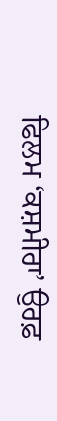ਫਿਲਮ ‘ਕਸ਼ਮੀਰਾ’ ਉਰਫ਼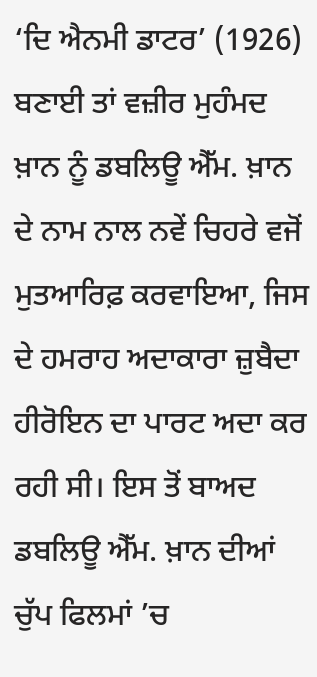‘ਦਿ ਐਨਮੀ ਡਾਟਰ’ (1926) ਬਣਾਈ ਤਾਂ ਵਜ਼ੀਰ ਮੁਹੰਮਦ ਖ਼ਾਨ ਨੂੰ ਡਬਲਿਊ ਐੱਮ. ਖ਼ਾਨ ਦੇ ਨਾਮ ਨਾਲ ਨਵੇਂ ਚਿਹਰੇ ਵਜੋਂ ਮੁਤਆਰਿਫ਼ ਕਰਵਾਇਆ, ਜਿਸ ਦੇ ਹਮਰਾਹ ਅਦਾਕਾਰਾ ਜ਼ੁਬੈਦਾ ਹੀਰੋਇਨ ਦਾ ਪਾਰਟ ਅਦਾ ਕਰ ਰਹੀ ਸੀ। ਇਸ ਤੋਂ ਬਾਅਦ ਡਬਲਿਊ ਐੱਮ. ਖ਼ਾਨ ਦੀਆਂ ਚੁੱਪ ਫਿਲਮਾਂ ’ਚ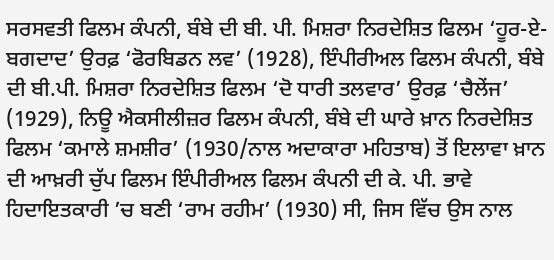ਸਰਸਵਤੀ ਫਿਲਮ ਕੰਪਨੀ, ਬੰਬੇ ਦੀ ਬੀ. ਪੀ. ਮਿਸ਼ਰਾ ਨਿਰਦੇਸ਼ਿਤ ਫਿਲਮ ‘ਹੂਰ-ਏ-ਬਗਦਾਦ’ ਉਰਫ਼ ‘ਫੋਰਬਿਡਨ ਲਵ’ (1928), ਇੰਪੀਰੀਅਲ ਫਿਲਮ ਕੰਪਨੀ, ਬੰਬੇ ਦੀ ਬੀ.ਪੀ. ਮਿਸ਼ਰਾ ਨਿਰਦੇਸ਼ਿਤ ਫਿਲਮ ‘ਦੋ ਧਾਰੀ ਤਲਵਾਰ’ ਉਰਫ਼ ‘ਚੈਲੇਂਜ’ (1929), ਨਿਊ ਐਕਸੀਲੀਜ਼ਰ ਫਿਲਮ ਕੰਪਨੀ, ਬੰਬੇ ਦੀ ਘਾਰੇ ਖ਼ਾਨ ਨਿਰਦੇਸ਼ਿਤ ਫਿਲਮ ‘ਕਮਾਲੇ ਸ਼ਮਸ਼ੀਰ’ (1930/ਨਾਲ ਅਦਾਕਾਰਾ ਮਹਿਤਾਬ) ਤੋਂ ਇਲਾਵਾ ਖ਼ਾਨ ਦੀ ਆਖ਼ਰੀ ਚੁੱਪ ਫਿਲਮ ਇੰਪੀਰੀਅਲ ਫਿਲਮ ਕੰਪਨੀ ਦੀ ਕੇ. ਪੀ. ਭਾਵੇ ਹਿਦਾਇਤਕਾਰੀ ’ਚ ਬਣੀ ‘ਰਾਮ ਰਹੀਮ’ (1930) ਸੀ, ਜਿਸ ਵਿੱਚ ਉਸ ਨਾਲ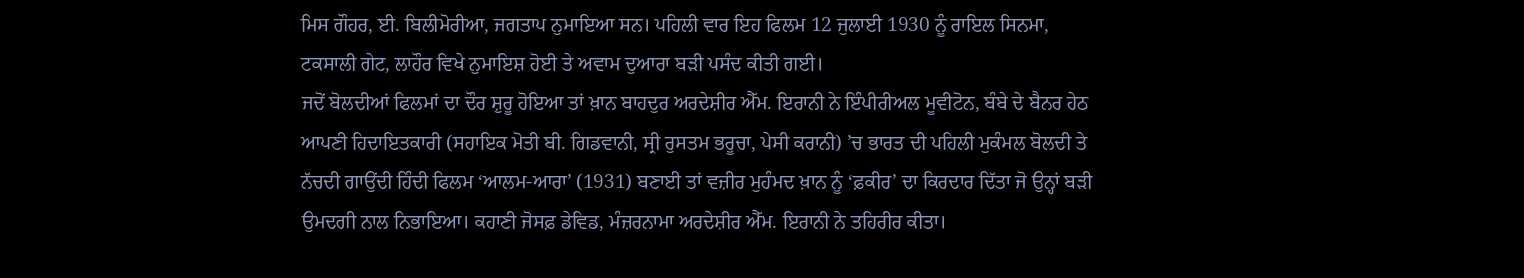ਮਿਸ ਗੌਹਰ, ਈ. ਬਿਲੀਮੋਰੀਆ, ਜਗਤਾਪ ਨੁਮਾਇਆ ਸਨ। ਪਹਿਲੀ ਵਾਰ ਇਹ ਫਿਲਮ 12 ਜੁਲਾਈ 1930 ਨੂੰ ਰਾਇਲ ਸਿਨਮਾ, ਟਕਸਾਲੀ ਗੇਟ, ਲਾਹੌਰ ਵਿਖੇ ਨੁਮਾਇਸ਼ ਹੋਈ ਤੇ ਅਵਾਮ ਦੁਆਰਾ ਬੜੀ ਪਸੰਦ ਕੀਤੀ ਗਈ।
ਜਦੋਂ ਬੋਲਦੀਆਂ ਫਿਲਮਾਂ ਦਾ ਦੌਰ ਸ਼ੁਰੂ ਹੋਇਆ ਤਾਂ ਖ਼ਾਨ ਬਾਹਦੁਰ ਅਰਦੇਸ਼ੀਰ ਐੱਮ. ਇਰਾਨੀ ਨੇ ਇੰਪੀਰੀਅਲ ਮੂਵੀਟੋਨ, ਬੰਬੇ ਦੇ ਬੈਨਰ ਹੇਠ ਆਪਣੀ ਹਿਦਾਇਤਕਾਰੀ (ਸਹਾਇਕ ਮੋਤੀ ਬੀ. ਗਿਡਵਾਨੀ, ਸ੍ਰੀ ਰੁਸਤਮ ਭਰੂਚਾ, ਪੇਸੀ ਕਰਾਨੀ) ’ਚ ਭਾਰਤ ਦੀ ਪਹਿਲੀ ਮੁਕੰਮਲ ਬੋਲਦੀ ਤੇ ਨੱਚਦੀ ਗਾਉਂਦੀ ਹਿੰਦੀ ਫਿਲਮ ‘ਆਲਮ-ਆਰਾ’ (1931) ਬਣਾਈ ਤਾਂ ਵਜ਼ੀਰ ਮੁਹੰਮਦ ਖ਼ਾਨ ਨੂੰ ‘ਫ਼ਕੀਰ’ ਦਾ ਕਿਰਦਾਰ ਦਿੱਤਾ ਜੋ ਉਨ੍ਹਾਂ ਬੜੀ ਉਮਦਗੀ ਨਾਲ ਨਿਭਾਇਆ। ਕਹਾਣੀ ਜੋਸਫ਼ ਡੇਵਿਡ, ਮੰਜ਼ਰਨਾਮਾ ਅਰਦੇਸ਼ੀਰ ਐੱਮ. ਇਰਾਨੀ ਨੇ ਤਹਿਰੀਰ ਕੀਤਾ।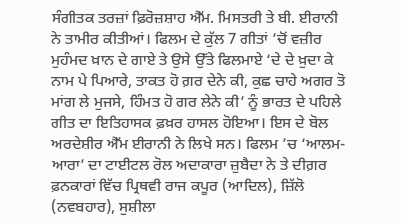ਸੰਗੀਤਕ ਤਰਜ਼ਾਂ ਫ਼ਿਰੋਜ਼ਸ਼ਾਹ ਐੱਮ. ਮਿਸਤਰੀ ਤੇ ਬੀ. ਈਰਾਨੀ ਨੇ ਤਾਮੀਰ ਕੀਤੀਆਂ। ਫਿਲਮ ਦੇ ਕੁੱਲ 7 ਗੀਤਾਂ ’ਚੋਂ ਵਜ਼ੀਰ ਮੁਹੰਮਦ ਖ਼ਾਨ ਦੇ ਗਾਏ ਤੇ ਉਸੇ ਉੱਤੇ ਫਿਲਮਾਏ ‘ਦੇ ਦੇ ਖ਼ੁਦਾ ਕੇ ਨਾਮ ਪੇ ਪਿਆਰੇ, ਤਾਕਤ ਹੋ ਗ਼ਰ ਦੇਨੇ ਕੀ, ਕੁਛ ਚਾਹੇ ਅਗਰ ਤੋ ਮਾਂਗ ਲੇ ਮੁਜਸੇ, ਹਿੰਮਤ ਹੋ ਗਰ ਲੇਨੇ ਕੀ’ ਨੂੰ ਭਾਰਤ ਦੇ ਪਹਿਲੇ ਗੀਤ ਦਾ ਇਤਿਹਾਸਕ ਫ਼ਖ਼ਰ ਹਾਸਲ ਹੋਇਆ। ਇਸ ਦੇ ਬੋਲ ਅਰਦੇਸ਼ੀਰ ਐੱਮ ਈਰਾਨੀ ਨੇ ਲਿਖੇ ਸਨ। ਫਿਲਮ ’ਚ ‘ਆਲਮ-ਆਰਾ’ ਦਾ ਟਾਈਟਲ ਰੋਲ ਅਦਾਕਾਰਾ ਜ਼ੁਬੈਦਾ ਨੇ ਤੇ ਦੀਗ਼ਰ ਫ਼ਨਕਾਰਾਂ ਵਿੱਚ ਪ੍ਰਿਥਵੀ ਰਾਜ ਕਪੂਰ (ਆਦਿਲ), ਜ਼ਿੱਲੋ (ਨਵਬਹਾਰ), ਸੁਸ਼ੀਲਾ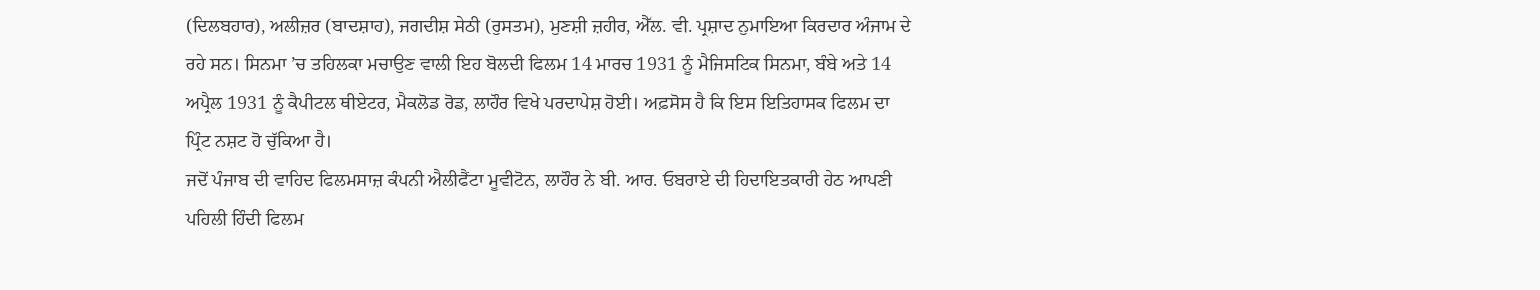(ਦਿਲਬਹਾਰ), ਅਲੀਜ਼ਰ (ਬਾਦਸ਼ਾਹ), ਜਗਦੀਸ਼ ਸੇਠੀ (ਰੁਸਤਮ), ਮੁਣਸ਼ੀ ਜ਼ਹੀਰ, ਐੱਲ. ਵੀ. ਪ੍ਰਸ਼ਾਦ ਨੁਮਾਇਆ ਕਿਰਦਾਰ ਅੰਜਾਮ ਦੇ ਰਹੇ ਸਨ। ਸਿਨਮਾ ’ਚ ਤਹਿਲਕਾ ਮਚਾਉਣ ਵਾਲੀ ਇਹ ਬੋਲਦੀ ਫਿਲਮ 14 ਮਾਰਚ 1931 ਨੂੰ ਮੈਜਿਸਟਿਕ ਸਿਨਮਾ, ਬੰਬੇ ਅਤੇ 14 ਅਪ੍ਰੈਲ 1931 ਨੂੰ ਕੈਪੀਟਲ ਥੀਏਟਰ, ਮੈਕਲੋਡ ਰੋਡ, ਲਾਹੌਰ ਵਿਖੇ ਪਰਦਾਪੇਸ਼ ਹੋਈ। ਅਫ਼ਸੋਸ ਹੈ ਕਿ ਇਸ ਇਤਿਹਾਸਕ ਫਿਲਮ ਦਾ ਪ੍ਰਿੰਟ ਨਸ਼ਟ ਹੋ ਚੁੱਕਿਆ ਹੈ।
ਜਦੋਂ ਪੰਜਾਬ ਦੀ ਵਾਹਿਦ ਫਿਲਮਸਾਜ਼ ਕੰਪਨੀ ਐਲੀਫੈਂਟਾ ਮੂਵੀਟੋਨ, ਲਾਹੌਰ ਨੇ ਬੀ. ਆਰ. ਓਬਰਾਏ ਦੀ ਹਿਦਾਇਤਕਾਰੀ ਹੇਠ ਆਪਣੀ ਪਹਿਲੀ ਹਿੰਦੀ ਫਿਲਮ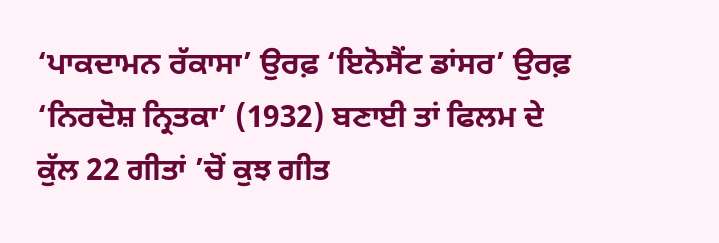‘ਪਾਕਦਾਮਨ ਰੱਕਾਸਾ’ ਉਰਫ਼ ‘ਇਨੋਸੈਂਟ ਡਾਂਸਰ’ ਉਰਫ਼ ‘ਨਿਰਦੋਸ਼ ਨ੍ਰਿਤਕਾ’ (1932) ਬਣਾਈ ਤਾਂ ਫਿਲਮ ਦੇ ਕੁੱਲ 22 ਗੀਤਾਂ ’ਚੋਂ ਕੁਝ ਗੀਤ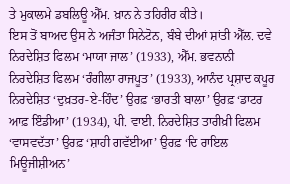ਤੇ ਮੁਕਾਲਮੇ ਡਬਲਿਊ ਐੱਮ. ਖ਼ਾਨ ਨੇ ਤਹਿਰੀਰ ਕੀਤੇ।
ਇਸ ਤੋਂ ਬਾਅਦ ਉਸ ਨੇ ਅਜੰਤਾ ਸਿਨੇਟੋਨ, ਬੰਬੇ ਦੀਆਂ ਸ਼ਾਂਤੀ ਐੱਲ. ਦਵੇ ਨਿਰਦੇਸ਼ਿਤ ਫਿਲਮ ‘ਮਾਯਾ ਜਾਲ’ (1933), ਐੱਮ. ਭਵਨਾਨੀ ਨਿਰਦੇਸ਼ਿਤ ਫਿਲਮ ‘ਰੰਗੀਲਾ ਰਾਜਪੂਤ’ (1933), ਆਨੰਦ ਪ੍ਰਸ਼ਾਦ ਕਪੂਰ ਨਿਰਦੇਸ਼ਿਤ ‘ਦੁਖ਼ਤਰ-ਏ-ਹਿੰਦ’ ਉਰਫ਼ ‘ਭਾਰਤੀ ਬਾਲਾ’ ਉਰਫ਼ ‘ਡਾਟਰ ਆਫ਼ ਇੰਡੀਆ’ (1934), ਪੀ. ਵਾਈ. ਨਿਰਦੇਸ਼ਿਤ ਤਾਰੀਖ਼ੀ ਫਿਲਮ ‘ਵਾਸਵਦੱਤਾ’ ਉਰਫ਼ ‘ਸ਼ਾਹੀ ਗਵੱਈਆ’ ਉਰਫ਼ ‘ਦਿ ਰਾਇਲ ਮਿਊਜੀਸ਼ੀਅਨ’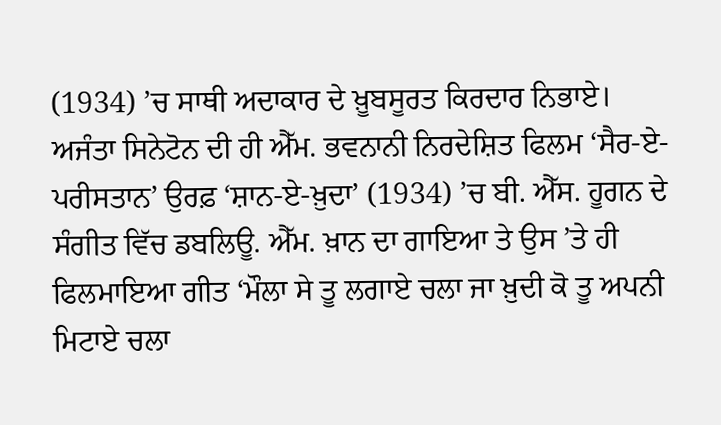(1934) ’ਚ ਸਾਥੀ ਅਦਾਕਾਰ ਦੇ ਖ਼ੂਬਸੂਰਤ ਕਿਰਦਾਰ ਨਿਭਾਏ।
ਅਜੰਤਾ ਸਿਨੇਟੋਨ ਦੀ ਹੀ ਐੱਮ. ਭਵਨਾਨੀ ਨਿਰਦੇਸ਼ਿਤ ਫਿਲਮ ‘ਸੈਰ-ਏ-ਪਰੀਸਤਾਨ’ ਉਰਫ਼ ‘ਸ਼ਾਨ-ਏ-ਖ਼ੁਦਾ’ (1934) ’ਚ ਬੀ. ਐੱਸ. ਹੂਗਨ ਦੇ ਸੰਗੀਤ ਵਿੱਚ ਡਬਲਿਊ. ਐੱਮ. ਖ਼ਾਨ ਦਾ ਗਾਇਆ ਤੇ ਉਸ ’ਤੇ ਹੀ ਫਿਲਮਾਇਆ ਗੀਤ ‘ਮੌਲਾ ਸੇ ਤੂ ਲਗਾਏ ਚਲਾ ਜਾ ਖ਼ੁਦੀ ਕੋ ਤੂ ਅਪਨੀ ਮਿਟਾਏ ਚਲਾ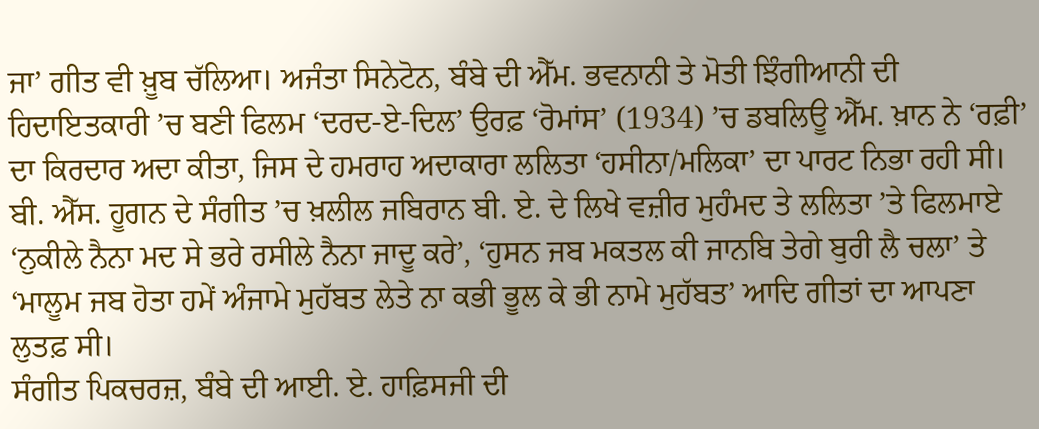ਜਾ’ ਗੀਤ ਵੀ ਖ਼ੂਬ ਚੱਲਿਆ। ਅਜੰਤਾ ਸਿਨੇਟੋਨ, ਬੰਬੇ ਦੀ ਐੱਮ. ਭਵਨਾਨੀ ਤੇ ਮੋਤੀ ਝਿੰਗੀਆਨੀ ਦੀ ਹਿਦਾਇਤਕਾਰੀ ’ਚ ਬਣੀ ਫਿਲਮ ‘ਦਰਦ-ਏ-ਦਿਲ’ ਉਰਫ਼ ‘ਰੋਮਾਂਸ’ (1934) ’ਚ ਡਬਲਿਊ ਐੱਮ. ਖ਼ਾਨ ਨੇ ‘ਰਫ਼ੀ’ ਦਾ ਕਿਰਦਾਰ ਅਦਾ ਕੀਤਾ, ਜਿਸ ਦੇ ਹਮਰਾਹ ਅਦਾਕਾਰਾ ਲਲਿਤਾ ‘ਹਸੀਨਾ/ਮਲਿਕਾ’ ਦਾ ਪਾਰਟ ਨਿਭਾ ਰਹੀ ਸੀ। ਬੀ. ਐੱਸ. ਹੂਗਨ ਦੇ ਸੰਗੀਤ ’ਚ ਖ਼ਲੀਲ ਜਬਿਰਾਨ ਬੀ. ਏ. ਦੇ ਲਿਖੇ ਵਜ਼ੀਰ ਮੁਹੰਮਦ ਤੇ ਲਲਿਤਾ ’ਤੇ ਫਿਲਮਾਏ ‘ਨੁਕੀਲੇ ਨੈਨਾ ਮਦ ਸੇ ਭਰੇ ਰਸੀਲੇ ਨੈਨਾ ਜਾਦੂ ਕਰੇ’, ‘ਹੁਸਨ ਜਬ ਮਕਤਲ ਕੀ ਜਾਨਬਿ ਤੇਗੇ ਬੁਰੀ ਲੈ ਚਲਾ’ ਤੇ ‘ਮਾਲੂਮ ਜਬ ਹੋਤਾ ਹਮੇਂ ਅੰਜਾਮੇ ਮੁਹੱਬਤ ਲੇਤੇ ਨਾ ਕਭੀ ਭੂਲ ਕੇ ਭੀ ਨਾਮੇ ਮੁਹੱਬਤ’ ਆਦਿ ਗੀਤਾਂ ਦਾ ਆਪਣਾ ਲੁਤਫ਼ ਸੀ।
ਸੰਗੀਤ ਪਿਕਚਰਜ਼, ਬੰਬੇ ਦੀ ਆਈ. ਏ. ਹਾਫ਼ਿਸਜੀ ਦੀ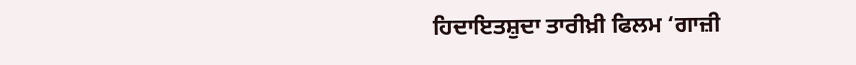ਹਿਦਾਇਤਸ਼ੁਦਾ ਤਾਰੀਖ਼ੀ ਫਿਲਮ ‘ਗਾਜ਼ੀ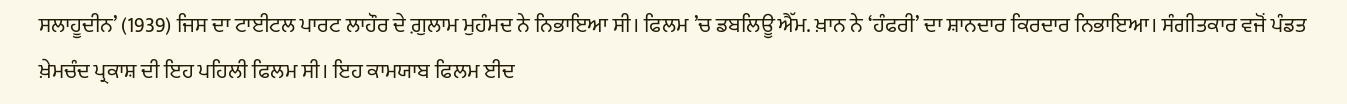ਸਲਾਹੂਦੀਨ’ (1939) ਜਿਸ ਦਾ ਟਾਈਟਲ ਪਾਰਟ ਲਾਹੌਰ ਦੇ ਗ਼ੁਲਾਮ ਮੁਹੰਮਦ ਨੇ ਨਿਭਾਇਆ ਸੀ। ਫਿਲਮ ’ਚ ਡਬਲਿਊ ਐੱਮ. ਖ਼ਾਨ ਨੇ ‘ਹੰਫਰੀ’ ਦਾ ਸ਼ਾਨਦਾਰ ਕਿਰਦਾਰ ਨਿਭਾਇਆ। ਸੰਗੀਤਕਾਰ ਵਜੋਂ ਪੰਡਤ ਖ਼ੇਮਚੰਦ ਪ੍ਰਕਾਸ਼ ਦੀ ਇਹ ਪਹਿਲੀ ਫਿਲਮ ਸੀ। ਇਹ ਕਾਮਯਾਬ ਫਿਲਮ ਈਦ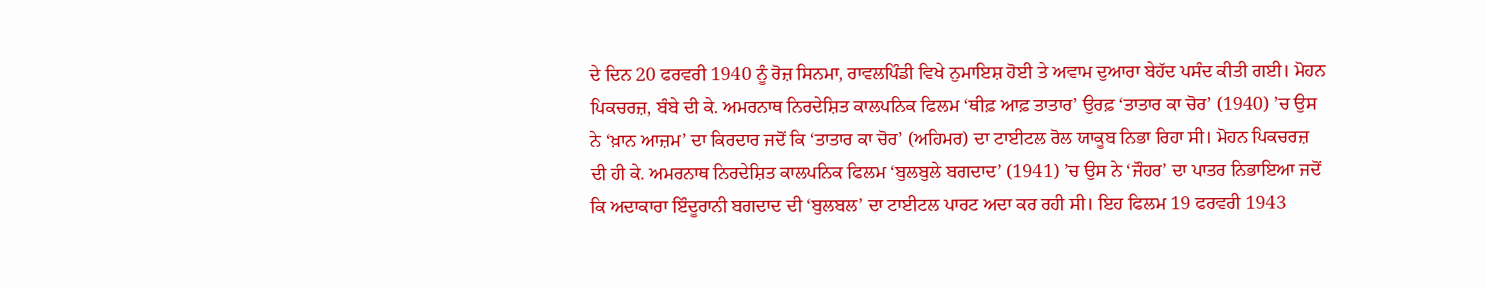ਦੇ ਦਿਨ 20 ਫਰਵਰੀ 1940 ਨੂੰ ਰੋਜ਼ ਸਿਨਮਾ, ਰਾਵਲਪਿੰਡੀ ਵਿਖੇ ਨੁਮਾਇਸ਼ ਹੋਈ ਤੇ ਅਵਾਮ ਦੁਆਰਾ ਬੇਹੱਦ ਪਸੰਦ ਕੀਤੀ ਗਈ। ਮੋਹਨ ਪਿਕਚਰਜ਼, ਬੰਬੇ ਦੀ ਕੇ. ਅਮਰਨਾਥ ਨਿਰਦੇਸ਼ਿਤ ਕਾਲਪਨਿਕ ਫਿਲਮ ‘ਥੀਫ਼ ਆਫ਼ ਤਾਤਾਰ’ ਉਰਫ਼ ‘ਤਾਤਾਰ ਕਾ ਚੋਰ’ (1940) ’ਚ ਉਸ ਨੇ ‘ਖ਼ਾਨ ਆਜ਼ਮ’ ਦਾ ਕਿਰਦਾਰ ਜਦੋਂ ਕਿ ‘ਤਾਤਾਰ ਕਾ ਚੋਰ’ (ਅਹਿਮਰ) ਦਾ ਟਾਈਟਲ ਰੋਲ ਯਾਕੂਬ ਨਿਭਾ ਰਿਹਾ ਸੀ। ਮੋਹਨ ਪਿਕਚਰਜ਼ ਦੀ ਹੀ ਕੇ. ਅਮਰਨਾਥ ਨਿਰਦੇਸ਼ਿਤ ਕਾਲਪਨਿਕ ਫਿਲਮ ‘ਬੁਲਬੁਲੇ ਬਗਦਾਦ’ (1941) ’ਚ ਉਸ ਨੇ ‘ਜੌਹਰ’ ਦਾ ਪਾਤਰ ਨਿਭਾਇਆ ਜਦੋਂ ਕਿ ਅਦਾਕਾਰਾ ਇੰਦੂਰਾਨੀ ਬਗਦਾਦ ਦੀ ‘ਬੁਲਬਲ’ ਦਾ ਟਾਈਟਲ ਪਾਰਟ ਅਦਾ ਕਰ ਰਹੀ ਸੀ। ਇਹ ਫਿਲਮ 19 ਫਰਵਰੀ 1943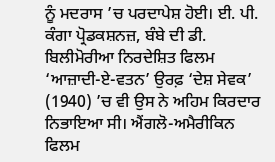ਨੂੰ ਮਦਰਾਸ ’ਚ ਪਰਦਾਪੇਸ਼ ਹੋਈ। ਈ. ਪੀ. ਕੰਗਾ ਪ੍ਰੋਡਕਸ਼ਨਜ਼, ਬੰਬੇ ਦੀ ਡੀ. ਬਿਲੀਮੋਰੀਆ ਨਿਰਦੇਸ਼ਿਤ ਫਿਲਮ ‘ਆਜ਼ਾਦੀ-ਏ-ਵਤਨ’ ਉਰਫ਼ ‘ਦੇਸ਼ ਸੇਵਕ’ (1940) ’ਚ ਵੀ ਉਸ ਨੇ ਅਹਿਮ ਕਿਰਦਾਰ ਨਿਭਾਇਆ ਸੀ। ਐਂਗਲੋ-ਅਮੈਰੀਕਿਨ ਫਿਲਮ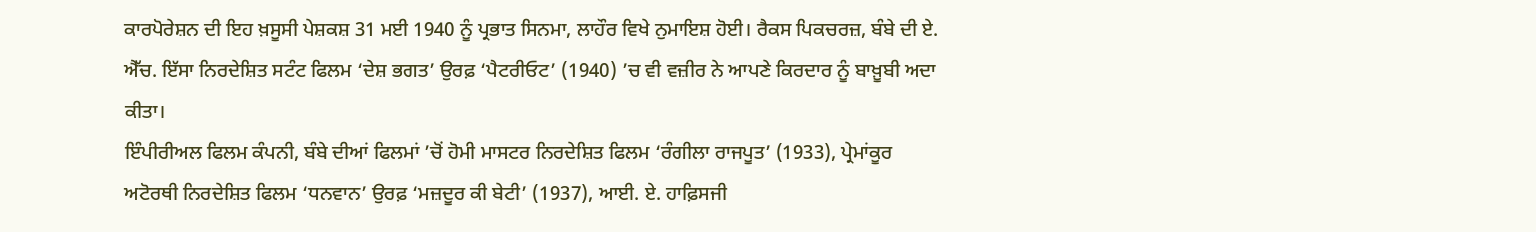ਕਾਰਪੋਰੇਸ਼ਨ ਦੀ ਇਹ ਖ਼ਸੂਸੀ ਪੇਸ਼ਕਸ਼ 31 ਮਈ 1940 ਨੂੰ ਪ੍ਰਭਾਤ ਸਿਨਮਾ, ਲਾਹੌਰ ਵਿਖੇ ਨੁਮਾਇਸ਼ ਹੋਈ। ਰੈਕਸ ਪਿਕਚਰਜ਼, ਬੰਬੇ ਦੀ ਏ. ਐੱਚ. ਇੱਸਾ ਨਿਰਦੇਸ਼ਿਤ ਸਟੰਟ ਫਿਲਮ ‘ਦੇਸ਼ ਭਗਤ’ ਉਰਫ਼ ‘ਪੈਟਰੀਓਟ’ (1940) ’ਚ ਵੀ ਵਜ਼ੀਰ ਨੇ ਆਪਣੇ ਕਿਰਦਾਰ ਨੂੰ ਬਾਖ਼ੂਬੀ ਅਦਾ ਕੀਤਾ।
ਇੰਪੀਰੀਅਲ ਫਿਲਮ ਕੰਪਨੀ, ਬੰਬੇ ਦੀਆਂ ਫਿਲਮਾਂ ’ਚੋਂ ਹੋਮੀ ਮਾਸਟਰ ਨਿਰਦੇਸ਼ਿਤ ਫਿਲਮ ‘ਰੰਗੀਲਾ ਰਾਜਪੂਤ’ (1933), ਪ੍ਰੇਮਾਂਕੂਰ ਅਟੋਰਥੀ ਨਿਰਦੇਸ਼ਿਤ ਫਿਲਮ ‘ਧਨਵਾਨ’ ਉਰਫ਼ ‘ਮਜ਼ਦੂਰ ਕੀ ਬੇਟੀ’ (1937), ਆਈ. ਏ. ਹਾਫ਼ਿਸਜੀ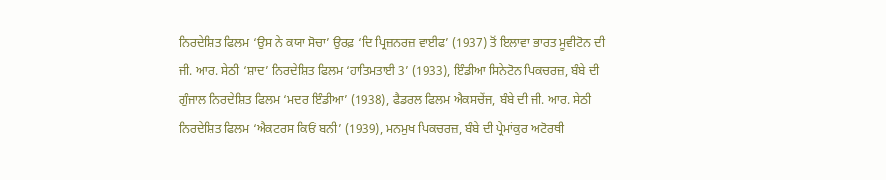ਨਿਰਦੇਸ਼ਿਤ ਫਿਲਮ ‘ਉਸ ਨੇ ਕਯਾ ਸੋਚਾ’ ਉਰਫ਼ ‘ਦਿ ਪ੍ਰਿਜ਼ਨਰਜ਼ ਵਾਈਫ’ (1937) ਤੋਂ ਇਲਾਵਾ ਭਾਰਤ ਮੂਵੀਟੋਨ ਦੀ ਜੀ. ਆਰ. ਸੇਠੀ ‘ਸ਼ਾਦ’ ਨਿਰਦੇਸ਼ਿਤ ਫਿਲਮ ‘ਹਾਤਿਮਤਾਈ 3’ (1933), ਇੰਡੀਆ ਸਿਨੇਟੋਨ ਪਿਕਚਰਜ਼, ਬੰਬੇ ਦੀ ਗੁੰਜਾਲ ਨਿਰਦੇਸ਼ਿਤ ਫਿਲਮ ‘ਮਦਰ ਇੰਡੀਆ’ (1938), ਫੈਡਰਲ ਫਿਲਮ ਐਕਸਚੇਂਜ, ਬੰਬੇ ਦੀ ਜੀ. ਆਰ. ਸੇਠੀ ਨਿਰਦੇਸ਼ਿਤ ਫਿਲਮ ‘ਐਕਟਰਸ ਕਿਓਂ ਬਨੀ’ (1939), ਮਨਮੁਖ ਪਿਕਚਰਜ਼, ਬੰਬੇ ਦੀ ਪ੍ਰੇਮਾਂਕੁਰ ਅਟੋਰਥੀ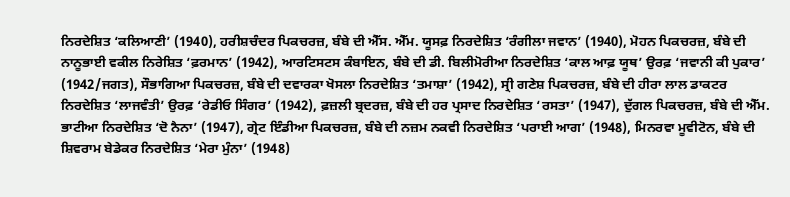ਨਿਰਦੇਸ਼ਿਤ ‘ਕਲਿਆਣੀ’ (1940), ਹਰੀਸ਼ਚੰਦਰ ਪਿਕਚਰਜ਼, ਬੰਬੇ ਦੀ ਐੱਸ. ਐੱਮ. ਯੂਸਫ਼ ਨਿਰਦੇਸ਼ਿਤ ‘ਰੰਗੀਲਾ ਜਵਾਨ’ (1940), ਮੋਹਨ ਪਿਕਚਰਜ਼, ਬੰਬੇ ਦੀ ਨਾਨੂਭਾਈ ਵਕੀਲ ਨਿਰੇਸ਼ਿਤ ‘ਫ਼ਰਮਾਨ’ (1942), ਆਰਟਿਸਟਸ ਕੰਬਾਇਨ, ਬੰਬੇ ਦੀ ਡੀ. ਬਿਲੀਮੋਰੀਆ ਨਿਰਦੇਸ਼ਿਤ ‘ਕਾਲ ਆਫ਼ ਯੂਥ’ ਉਰਫ਼ ‘ਜਵਾਨੀ ਕੀ ਪੁਕਾਰ’ (1942/ਜਗਤ), ਸੌਭਾਗਿਆ ਪਿਕਚਰਜ਼, ਬੰਬੇ ਦੀ ਦਵਾਰਕਾ ਖੋਸਲਾ ਨਿਰਦੇਸ਼ਿਤ ‘ਤਮਾਸ਼ਾ’ (1942), ਸ੍ਰੀ ਗਣੇਸ਼ ਪਿਕਚਰਜ਼, ਬੰਬੇ ਦੀ ਹੀਰਾ ਲਾਲ ਡਾਕਟਰ ਨਿਰਦੇਸ਼ਿਤ ‘ਲਾਜਵੰਤੀ’ ਉਰਫ਼ ‘ਰੇਡੀਓ ਸਿੰਗਰ’ (1942), ਫ਼ਜ਼ਲੀ ਬ੍ਰਦਰਜ਼, ਬੰਬੇ ਦੀ ਹਰ ਪ੍ਰਸਾਦ ਨਿਰਦੇਸ਼ਿਤ ‘ਰਸਤਾ’ (1947), ਦੁੱਗਲ ਪਿਕਚਰਜ਼, ਬੰਬੇ ਦੀ ਐੱਮ. ਭਾਟੀਆ ਨਿਰਦੇਸ਼ਿਤ ‘ਦੋ ਨੈਨਾ’ (1947), ਗ੍ਰੇਟ ਇੰਡੀਆ ਪਿਕਚਰਜ਼, ਬੰਬੇ ਦੀ ਨਜ਼ਮ ਨਕਵੀ ਨਿਰਦੇਸ਼ਿਤ ‘ਪਰਾਈ ਆਗ’ (1948), ਮਿਨਰਵਾ ਮੂਵੀਟੋਨ, ਬੰਬੇ ਦੀ ਸ਼ਿਵਰਾਮ ਬੇਡੇਕਰ ਨਿਰਦੇਸ਼ਿਤ ‘ਮੇਰਾ ਮੁੰਨਾ’ (1948)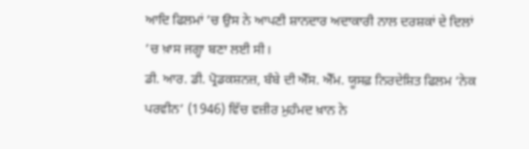ਆਦਿ ਫਿਲਮਾਂ ’ਚ ਉਸ ਨੇ ਆਪਣੀ ਸ਼ਾਨਦਾਰ ਅਦਾਕਾਰੀ ਨਾਲ ਦਰਸ਼ਕਾਂ ਦੇ ਦਿਲਾਂ ’ਚ ਖ਼ਾਸ ਜਗ੍ਹਾ ਬਣਾ ਲਈ ਸੀ।
ਡੀ. ਆਰ. ਡੀ. ਪ੍ਰੋਡਕਸ਼ਨਜ਼, ਬੰਬੇ ਦੀ ਐੱਸ. ਐੱਮ. ਯੂਸਫ਼ ਨਿਰਦੇਸ਼ਿਤ ਫਿਲਮ ‘ਨੇਕ ਪਰਵੀਨ’ (1946) ਵਿੱਚ ਵਜ਼ੀਰ ਮੁਹੰਮਦ ਖ਼ਾਨ ਨੇ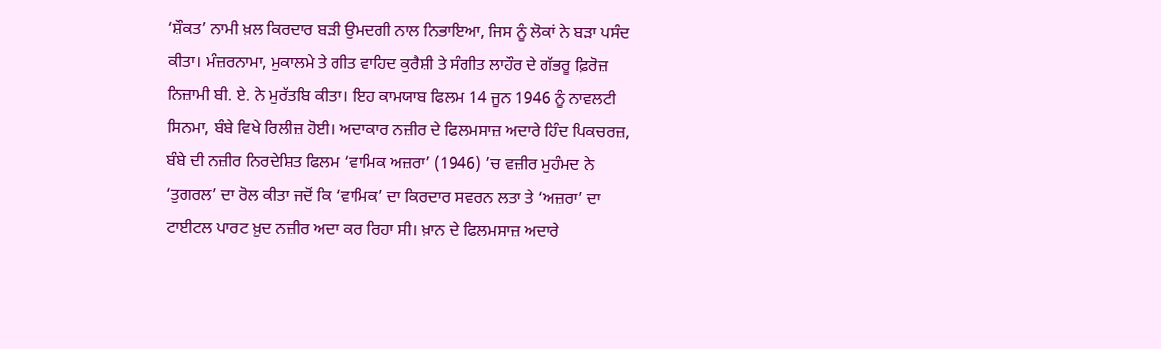‘ਸ਼ੌਕਤ’ ਨਾਮੀ ਖ਼ਲ ਕਿਰਦਾਰ ਬੜੀ ਉਮਦਗੀ ਨਾਲ ਨਿਭਾਇਆ, ਜਿਸ ਨੂੰ ਲੋਕਾਂ ਨੇ ਬੜਾ ਪਸੰਦ ਕੀਤਾ। ਮੰਜ਼ਰਨਾਮਾ, ਮੁਕਾਲਮੇ ਤੇ ਗੀਤ ਵਾਹਿਦ ਕੁਰੈਸ਼ੀ ਤੇ ਸੰਗੀਤ ਲਾਹੌਰ ਦੇ ਗੱਭਰੂ ਫ਼ਿਰੋਜ਼ ਨਿਜ਼ਾਮੀ ਬੀ. ਏ. ਨੇ ਮੁਰੱਤਬਿ ਕੀਤਾ। ਇਹ ਕਾਮਯਾਬ ਫਿਲਮ 14 ਜੂਨ 1946 ਨੂੰ ਨਾਵਲਟੀ ਸਿਨਮਾ, ਬੰਬੇ ਵਿਖੇ ਰਿਲੀਜ਼ ਹੋਈ। ਅਦਾਕਾਰ ਨਜ਼ੀਰ ਦੇ ਫਿਲਮਸਾਜ਼ ਅਦਾਰੇ ਹਿੰਦ ਪਿਕਚਰਜ਼, ਬੰਬੇ ਦੀ ਨਜ਼ੀਰ ਨਿਰਦੇਸ਼ਿਤ ਫਿਲਮ ‘ਵਾਮਿਕ ਅਜ਼ਰਾ’ (1946) ’ਚ ਵਜ਼ੀਰ ਮੁਹੰਮਦ ਨੇ ‘ਤੁਗਰਲ’ ਦਾ ਰੋਲ ਕੀਤਾ ਜਦੋਂ ਕਿ ‘ਵਾਮਿਕ’ ਦਾ ਕਿਰਦਾਰ ਸਵਰਨ ਲਤਾ ਤੇ ‘ਅਜ਼ਰਾ’ ਦਾ ਟਾਈਟਲ ਪਾਰਟ ਖ਼ੁਦ ਨਜ਼ੀਰ ਅਦਾ ਕਰ ਰਿਹਾ ਸੀ। ਖ਼ਾਨ ਦੇ ਫਿਲਮਸਾਜ਼ ਅਦਾਰੇ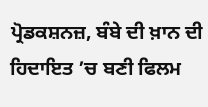ਪ੍ਰੋਡਕਸ਼ਨਜ਼, ਬੰਬੇ ਦੀ ਖ਼ਾਨ ਦੀ ਹਿਦਾਇਤ ’ਚ ਬਣੀ ਫਿਲਮ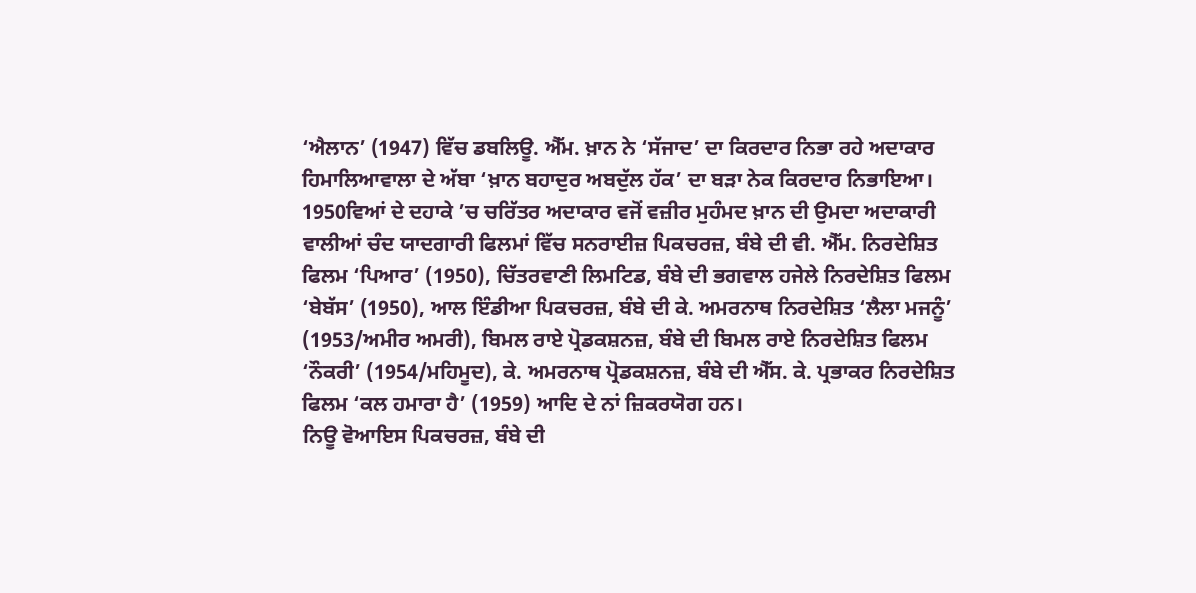‘ਐਲਾਨ’ (1947) ਵਿੱਚ ਡਬਲਿਊ. ਐੱਮ. ਖ਼ਾਨ ਨੇ ‘ਸੱਜਾਦ’ ਦਾ ਕਿਰਦਾਰ ਨਿਭਾ ਰਹੇ ਅਦਾਕਾਰ ਹਿਮਾਲਿਆਵਾਲਾ ਦੇ ਅੱਬਾ ‘ਖ਼ਾਨ ਬਹਾਦੁਰ ਅਬਦੁੱਲ ਹੱਕ’ ਦਾ ਬੜਾ ਨੇਕ ਕਿਰਦਾਰ ਨਿਭਾਇਆ।
1950ਵਿਆਂ ਦੇ ਦਹਾਕੇ ’ਚ ਚਰਿੱਤਰ ਅਦਾਕਾਰ ਵਜੋਂ ਵਜ਼ੀਰ ਮੁਹੰਮਦ ਖ਼ਾਨ ਦੀ ਉਮਦਾ ਅਦਾਕਾਰੀ ਵਾਲੀਆਂ ਚੰਦ ਯਾਦਗਾਰੀ ਫਿਲਮਾਂ ਵਿੱਚ ਸਨਰਾਈਜ਼ ਪਿਕਚਰਜ਼, ਬੰਬੇ ਦੀ ਵੀ. ਐੱਮ. ਨਿਰਦੇਸ਼ਿਤ ਫਿਲਮ ‘ਪਿਆਰ’ (1950), ਚਿੱਤਰਵਾਣੀ ਲਿਮਟਿਡ, ਬੰਬੇ ਦੀ ਭਗਵਾਲ ਹਜੇਲੇ ਨਿਰਦੇਸ਼ਿਤ ਫਿਲਮ ‘ਬੇਬੱਸ’ (1950), ਆਲ ਇੰਡੀਆ ਪਿਕਚਰਜ਼, ਬੰਬੇ ਦੀ ਕੇ. ਅਮਰਨਾਥ ਨਿਰਦੇਸ਼ਿਤ ‘ਲੈਲਾ ਮਜਨੂੰ’ (1953/ਅਮੀਰ ਅਮਰੀ), ਬਿਮਲ ਰਾਏ ਪ੍ਰੋਡਕਸ਼ਨਜ਼, ਬੰਬੇ ਦੀ ਬਿਮਲ ਰਾਏ ਨਿਰਦੇਸ਼ਿਤ ਫਿਲਮ ‘ਨੌਕਰੀ’ (1954/ਮਹਿਮੂਦ), ਕੇ. ਅਮਰਨਾਥ ਪ੍ਰੋਡਕਸ਼ਨਜ਼, ਬੰਬੇ ਦੀ ਐੱਸ. ਕੇ. ਪ੍ਰਭਾਕਰ ਨਿਰਦੇਸ਼ਿਤ ਫਿਲਮ ‘ਕਲ ਹਮਾਰਾ ਹੈ’ (1959) ਆਦਿ ਦੇ ਨਾਂ ਜ਼ਿਕਰਯੋਗ ਹਨ।
ਨਿਊ ਵੋਆਇਸ ਪਿਕਚਰਜ਼, ਬੰਬੇ ਦੀ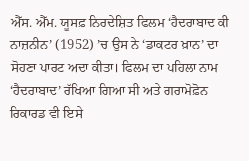ਐੱਸ. ਐੱਮ. ਯੂਸਫ਼ ਨਿਰਦੇਸ਼ਿਤ ਫਿਲਮ ‘ਹੈਦਰਾਬਾਦ ਕੀ ਨਾਜ਼ਨੀਨ’ (1952) ’ਚ ਉਸ ਨੇ ‘ਡਾਕਟਰ ਖ਼ਾਨ’ ਦਾ ਸੋਹਣਾ ਪਾਰਟ ਅਦਾ ਕੀਤਾ। ਫਿਲਮ ਦਾ ਪਹਿਲਾ ਨਾਮ ‘ਹੈਦਰਾਬਾਦ’ ਰੱਖਿਆ ਗਿਆ ਸੀ ਅਤੇ ਗਰਾਮੋਫ਼ੋਨ ਰਿਕਾਰਡ ਵੀ ਇਸੇ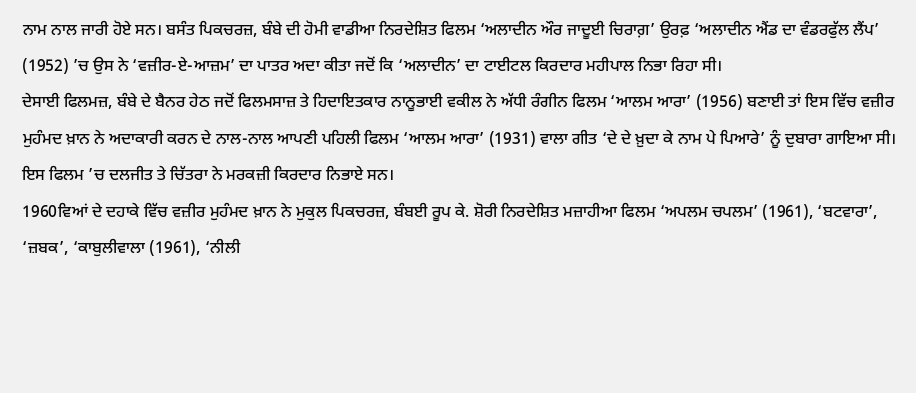ਨਾਮ ਨਾਲ ਜਾਰੀ ਹੋਏ ਸਨ। ਬਸੰਤ ਪਿਕਚਰਜ਼, ਬੰਬੇ ਦੀ ਹੋਮੀ ਵਾਡੀਆ ਨਿਰਦੇਸ਼ਿਤ ਫਿਲਮ ‘ਅਲਾਦੀਨ ਔਰ ਜਾਦੂਈ ਚਿਰਾਗ਼’ ਉਰਫ਼ ‘ਅਲਾਦੀਨ ਐਂਡ ਦਾ ਵੰਡਰਫੁੱਲ ਲੈਂਪ’ (1952) ’ਚ ਉਸ ਨੇ ‘ਵਜ਼ੀਰ-ਏ-ਆਜ਼ਮ’ ਦਾ ਪਾਤਰ ਅਦਾ ਕੀਤਾ ਜਦੋਂ ਕਿ ‘ਅਲਾਦੀਨ’ ਦਾ ਟਾਈਟਲ ਕਿਰਦਾਰ ਮਹੀਪਾਲ ਨਿਭਾ ਰਿਹਾ ਸੀ।
ਦੇਸਾਈ ਫਿਲਮਜ਼, ਬੰਬੇ ਦੇ ਬੈਨਰ ਹੇਠ ਜਦੋਂ ਫਿਲਮਸਾਜ਼ ਤੇ ਹਿਦਾਇਤਕਾਰ ਨਾਨੂਭਾਈ ਵਕੀਲ ਨੇ ਅੱਧੀ ਰੰਗੀਨ ਫਿਲਮ ‘ਆਲਮ ਆਰਾ’ (1956) ਬਣਾਈ ਤਾਂ ਇਸ ਵਿੱਚ ਵਜ਼ੀਰ ਮੁਹੰਮਦ ਖ਼ਾਨ ਨੇ ਅਦਾਕਾਰੀ ਕਰਨ ਦੇ ਨਾਲ-ਨਾਲ ਆਪਣੀ ਪਹਿਲੀ ਫਿਲਮ ‘ਆਲਮ ਆਰਾ’ (1931) ਵਾਲਾ ਗੀਤ ‘ਦੇ ਦੇ ਖ਼ੁਦਾ ਕੇ ਨਾਮ ਪੇ ਪਿਆਰੇ’ ਨੂੰ ਦੁਬਾਰਾ ਗਾਇਆ ਸੀ। ਇਸ ਫਿਲਮ ’ਚ ਦਲਜੀਤ ਤੇ ਚਿੱਤਰਾ ਨੇ ਮਰਕਜ਼ੀ ਕਿਰਦਾਰ ਨਿਭਾਏ ਸਨ।
1960ਵਿਆਂ ਦੇ ਦਹਾਕੇ ਵਿੱਚ ਵਜ਼ੀਰ ਮੁਹੰਮਦ ਖ਼ਾਨ ਨੇ ਮੁਕੁਲ ਪਿਕਚਰਜ਼, ਬੰਬਈ ਰੂਪ ਕੇ. ਸ਼ੋਰੀ ਨਿਰਦੇਸ਼ਿਤ ਮਜ਼ਾਹੀਆ ਫਿਲਮ ‘ਅਪਲਮ ਚਪਲਮ’ (1961), ‘ਬਟਵਾਰਾ’, ‘ਜ਼ਬਕ’, ‘ਕਾਬੁਲੀਵਾਲਾ (1961), ‘ਨੀਲੀ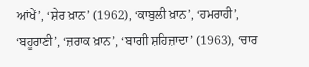ਆਂਖੇਂ’, ‘ਸ਼ੇਰ ਖ਼ਾਨ’ (1962), ‘ਕਾਬੁਲੀ ਖ਼ਾਨ’, ‘ਹਮਰਾਹੀ’, ‘ਬਹੂਰਾਣੀ’, ‘ਜ਼ਰਾਕ ਖ਼ਾਨ’, ‘ਬਾਗੀ ਸ਼ਹਿਜ਼ਾਦਾ’ (1963), ‘ਚਾਰ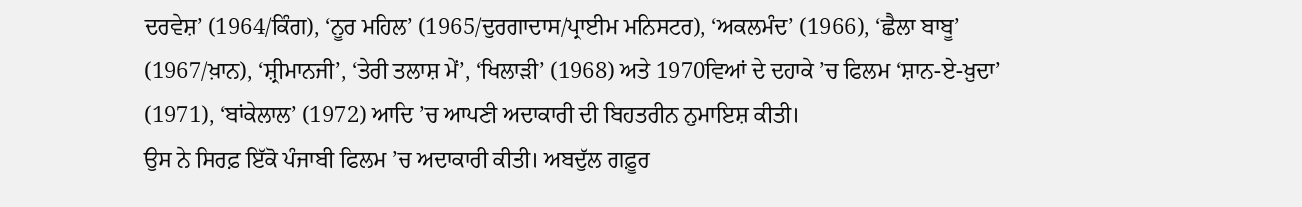ਦਰਵੇਸ਼’ (1964/ਕਿੰਗ), ‘ਨੂਰ ਮਹਿਲ’ (1965/ਦੁਰਗਾਦਾਸ/ਪ੍ਰਾਈਮ ਮਨਿਸਟਰ), ‘ਅਕਲਮੰਦ’ (1966), ‘ਛੈਲਾ ਬਾਬੂ’ (1967/ਖ਼ਾਨ), ‘ਸ਼੍ਰੀਮਾਨਜੀ’, ‘ਤੇਰੀ ਤਲਾਸ਼ ਮੇਂ’, ‘ਖਿਲਾੜੀ’ (1968) ਅਤੇ 1970ਵਿਆਂ ਦੇ ਦਹਾਕੇ ’ਚ ਫਿਲਮ ‘ਸ਼ਾਨ-ਏ-ਖ਼ੁਦਾ’ (1971), ‘ਬਾਂਕੇਲਾਲ’ (1972) ਆਦਿ ’ਚ ਆਪਣੀ ਅਦਾਕਾਰੀ ਦੀ ਬਿਹਤਰੀਨ ਨੁਮਾਇਸ਼ ਕੀਤੀ।
ਉਸ ਨੇ ਸਿਰਫ਼ ਇੱਕੋ ਪੰਜਾਬੀ ਫਿਲਮ ’ਚ ਅਦਾਕਾਰੀ ਕੀਤੀ। ਅਬਦੁੱਲ ਗਫ਼ੂਰ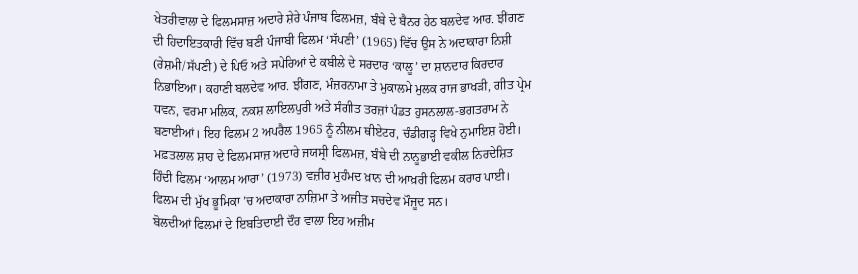ਖੇਤਰੀਵਾਲਾ ਦੇ ਫਿਲਮਸਾਜ਼ ਅਦਾਰੇ ਸ਼ੇਰੇ ਪੰਜਾਬ ਫਿਲਮਜ਼, ਬੰਬੇ ਦੇ ਬੈਨਰ ਹੇਠ ਬਲਦੇਵ ਆਰ. ਝੀਂਗਣ ਦੀ ਹਿਦਾਇਤਕਾਰੀ ਵਿੱਚ ਬਣੀ ਪੰਜਾਬੀ ਫਿਲਮ ‘ਸੱਪਣੀ’ (1965) ਵਿੱਚ ਉਸ ਨੇ ਅਦਾਕਾਰਾ ਨਿਸ਼ੀ (ਰੇਸ਼ਮੀ/ਸੱਪਣੀ) ਦੇ ਪਿਓ ਅਤੇ ਸਪੇਰਿਆਂ ਦੇ ਕਬੀਲੇ ਦੇ ਸਰਦਾਰ ‘ਕਾਲੂ’ ਦਾ ਸ਼ਾਨਦਾਰ ਕਿਰਦਾਰ ਨਿਭਾਇਆ। ਕਹਾਣੀ ਬਲਦੇਵ ਆਰ. ਝੀਂਗਣ, ਮੰਜ਼ਰਨਾਮਾ ਤੇ ਮੁਕਾਲਮੇ ਮੁਲਕ ਰਾਜ ਭਾਖੜੀ, ਗੀਤ ਪ੍ਰੇਮ ਧਵਨ, ਵਰਮਾ ਮਲਿਕ, ਨਕਸ਼ ਲਾਇਲਪੁਰੀ ਅਤੇ ਸੰਗੀਤ ਤਰਜ਼ਾਂ ਪੰਡਤ ਹੁਸਨਲਾਲ-ਭਗਤਰਾਮ ਨੇ ਬਣਾਈਆਂ। ਇਹ ਫਿਲਮ 2 ਅਪਰੈਲ 1965 ਨੂੰ ਨੀਲਮ ਥੀਏਟਰ, ਚੰਡੀਗੜ੍ਹ ਵਿਖੇ ਨੁਮਾਇਸ਼ ਹੋਈ। ਮਫ਼ਤਲਾਲ ਸ਼ਾਹ ਦੇ ਫਿਲਮਸਾਜ਼ ਅਦਾਰੇ ਜਯਸ੍ਰੀ ਫਿਲਮਜ਼, ਬੰਬੇ ਦੀ ਨਾਨੂਭਾਈ ਵਕੀਲ ਨਿਰਦੇਸ਼ਿਤ ਹਿੰਦੀ ਫਿਲਮ ‘ਆਲਮ ਆਰਾ’ (1973) ਵਜ਼ੀਰ ਮੁਹੰਮਦ ਖ਼ਾਨ ਦੀ ਆਖ਼ਰੀ ਫਿਲਮ ਕਰਾਰ ਪਾਈ। ਫਿਲਮ ਦੀ ਮੁੱਖ ਭੂਮਿਕਾ ’ਚ ਅਦਾਕਾਰਾ ਨਾਜ਼ਿਮਾ ਤੇ ਅਜੀਤ ਸਚਦੇਵ ਮੌਜੂਦ ਸਨ।
ਬੋਲਦੀਆਂ ਫਿਲਮਾਂ ਦੇ ਇਬਤਿਦਾਈ ਦੌਰ ਵਾਲਾ ਇਹ ਅਜ਼ੀਮ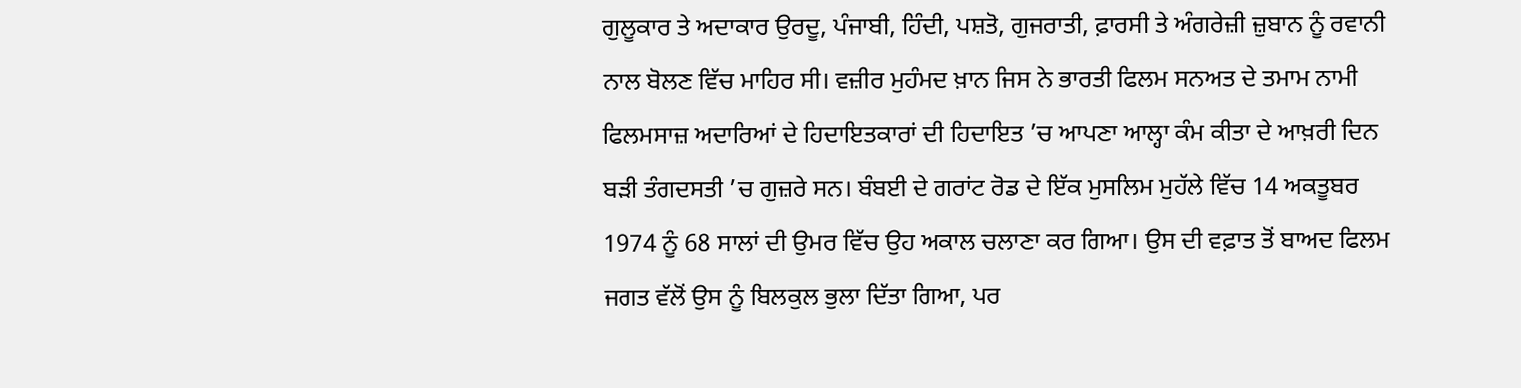ਗੁਲੂਕਾਰ ਤੇ ਅਦਾਕਾਰ ਉਰਦੂ, ਪੰਜਾਬੀ, ਹਿੰਦੀ, ਪਸ਼ਤੋ, ਗੁਜਰਾਤੀ, ਫ਼ਾਰਸੀ ਤੇ ਅੰਗਰੇਜ਼ੀ ਜ਼ੁਬਾਨ ਨੂੰ ਰਵਾਨੀ ਨਾਲ ਬੋਲਣ ਵਿੱਚ ਮਾਹਿਰ ਸੀ। ਵਜ਼ੀਰ ਮੁਹੰਮਦ ਖ਼ਾਨ ਜਿਸ ਨੇ ਭਾਰਤੀ ਫਿਲਮ ਸਨਅਤ ਦੇ ਤਮਾਮ ਨਾਮੀ ਫਿਲਮਸਾਜ਼ ਅਦਾਰਿਆਂ ਦੇ ਹਿਦਾਇਤਕਾਰਾਂ ਦੀ ਹਿਦਾਇਤ ’ਚ ਆਪਣਾ ਆਲ੍ਹਾ ਕੰਮ ਕੀਤਾ ਦੇ ਆਖ਼ਰੀ ਦਿਨ ਬੜੀ ਤੰਗਦਸਤੀ ’ਚ ਗੁਜ਼ਰੇ ਸਨ। ਬੰਬਈ ਦੇ ਗਰਾਂਟ ਰੋਡ ਦੇ ਇੱਕ ਮੁਸਲਿਮ ਮੁਹੱਲੇ ਵਿੱਚ 14 ਅਕਤੂਬਰ 1974 ਨੂੰ 68 ਸਾਲਾਂ ਦੀ ਉਮਰ ਵਿੱਚ ਉਹ ਅਕਾਲ ਚਲਾਣਾ ਕਰ ਗਿਆ। ਉਸ ਦੀ ਵਫ਼ਾਤ ਤੋਂ ਬਾਅਦ ਫਿਲਮ ਜਗਤ ਵੱਲੋਂ ਉਸ ਨੂੰ ਬਿਲਕੁਲ ਭੁਲਾ ਦਿੱਤਾ ਗਿਆ, ਪਰ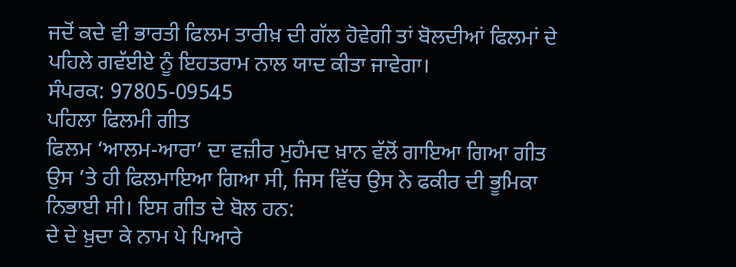ਜਦੋਂ ਕਦੇ ਵੀ ਭਾਰਤੀ ਫਿਲਮ ਤਾਰੀਖ਼ ਦੀ ਗੱਲ ਹੋਵੇਗੀ ਤਾਂ ਬੋਲਦੀਆਂ ਫਿਲਮਾਂ ਦੇ ਪਹਿਲੇ ਗਵੱਈਏ ਨੂੰ ਇਹਤਰਾਮ ਨਾਲ ਯਾਦ ਕੀਤਾ ਜਾਵੇਗਾ।
ਸੰਪਰਕ: 97805-09545
ਪਹਿਲਾ ਫਿਲਮੀ ਗੀਤ
ਫਿਲਮ ‘ਆਲਮ-ਆਰਾ’ ਦਾ ਵਜ਼ੀਰ ਮੁਹੰਮਦ ਖ਼ਾਨ ਵੱਲੋਂ ਗਾਇਆ ਗਿਆ ਗੀਤ ਉਸ ’ਤੇ ਹੀ ਫਿਲਮਾਇਆ ਗਿਆ ਸੀ, ਜਿਸ ਵਿੱਚ ਉਸ ਨੇ ਫਕੀਰ ਦੀ ਭੂਮਿਕਾ ਨਿਭਾਈ ਸੀ। ਇਸ ਗੀਤ ਦੇ ਬੋਲ ਹਨ:
ਦੇ ਦੇ ਖ਼ੁਦਾ ਕੇ ਨਾਮ ਪੇ ਪਿਆਰੇ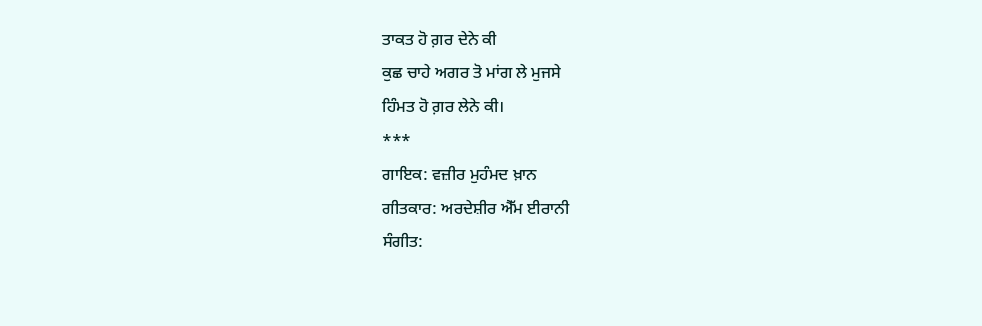ਤਾਕਤ ਹੋ ਗ਼ਰ ਦੇਨੇ ਕੀ
ਕੁਛ ਚਾਹੇ ਅਗਰ ਤੋ ਮਾਂਗ ਲੇ ਮੁਜਸੇ
ਹਿੰਮਤ ਹੋ ਗ਼ਰ ਲੇਨੇ ਕੀ।
***
ਗਾਇਕ: ਵਜ਼ੀਰ ਮੁਹੰਮਦ ਖ਼ਾਨ
ਗੀਤਕਾਰ: ਅਰਦੇਸ਼ੀਰ ਐੱਮ ਈਰਾਨੀ
ਸੰਗੀਤ: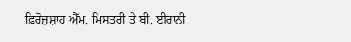ਫ਼ਿਰੋਜ਼ਸ਼ਾਹ ਐੱਮ. ਮਿਸਤਰੀ ਤੇ ਬੀ. ਈਰਾਨੀ